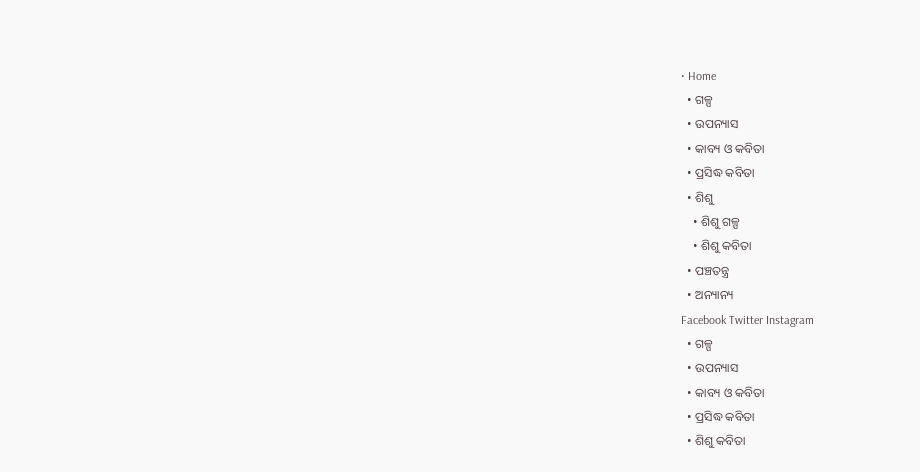• Home
  • ଗଳ୍ପ
  • ଉପନ୍ୟାସ
  • କାବ୍ୟ ଓ କବିତା
  • ପ୍ରସିଦ୍ଧ କବିତା
  • ଶିଶୁ
    • ଶିଶୁ ଗଳ୍ପ
    • ଶିଶୁ କବିତା
  • ପଞ୍ଚତନ୍ତ୍ର
  • ଅନ୍ୟାନ୍ୟ
Facebook Twitter Instagram
  • ଗଳ୍ପ
  • ଉପନ୍ୟାସ
  • କାବ୍ୟ ଓ କବିତା
  • ପ୍ରସିଦ୍ଧ କବିତା
  • ଶିଶୁ କବିତା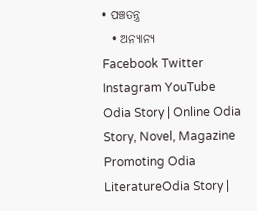• ପଞ୍ଚତନ୍ତ୍ର
  • ଅନ୍ୟାନ୍ୟ
Facebook Twitter Instagram YouTube
Odia Story | Online Odia Story, Novel, Magazine Promoting Odia LiteratureOdia Story |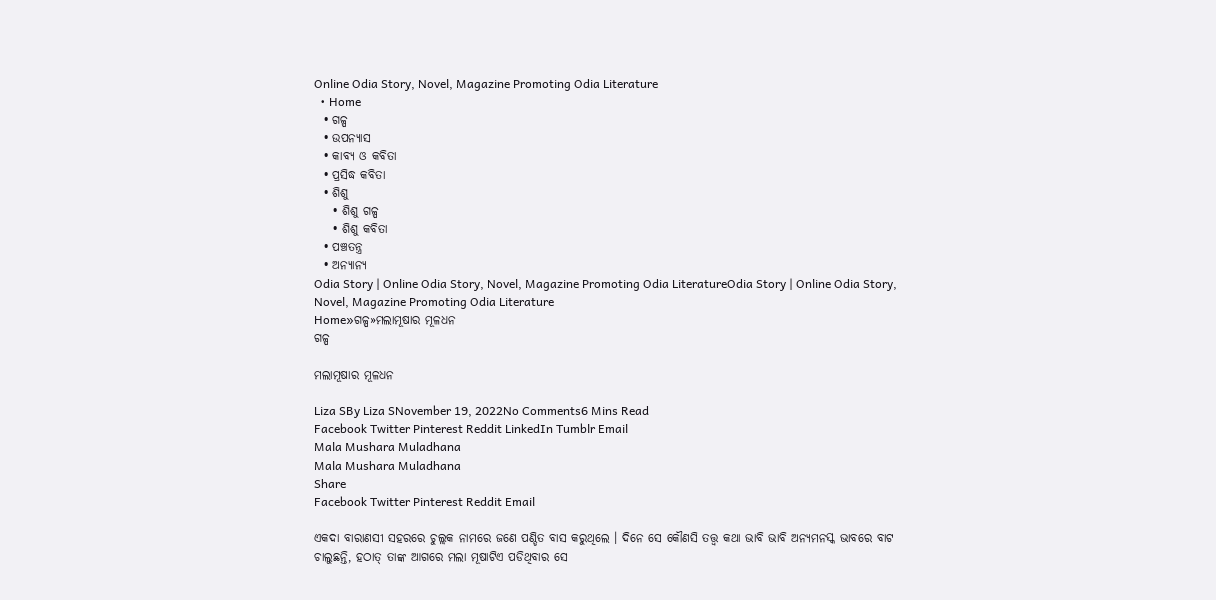Online Odia Story, Novel, Magazine Promoting Odia Literature
  • Home
  • ଗଳ୍ପ
  • ଉପନ୍ୟାସ
  • କାବ୍ୟ ଓ କବିତା
  • ପ୍ରସିଦ୍ଧ କବିତା
  • ଶିଶୁ
    • ଶିଶୁ ଗଳ୍ପ
    • ଶିଶୁ କବିତା
  • ପଞ୍ଚତନ୍ତ୍ର
  • ଅନ୍ୟାନ୍ୟ
Odia Story | Online Odia Story, Novel, Magazine Promoting Odia LiteratureOdia Story | Online Odia Story, Novel, Magazine Promoting Odia Literature
Home»ଗଳ୍ପ»ମଲାମୂଷାର ମୂଳଧନ
ଗଳ୍ପ

ମଲାମୂଷାର ମୂଳଧନ

Liza SBy Liza SNovember 19, 2022No Comments6 Mins Read
Facebook Twitter Pinterest Reddit LinkedIn Tumblr Email
Mala Mushara Muladhana
Mala Mushara Muladhana
Share
Facebook Twitter Pinterest Reddit Email

ଏକଦା ବାରାଣସୀ ସହରରେ ଚୁଲ୍ଲକ ନାମରେ ଜଣେ ପଣ୍ଡିତ ବାସ କରୁଥିଲେ । ଦିନେ ସେ କୌଣସି ତତ୍ତ୍ୱ କଥା ଭାବି ଭାବି ଅନ୍ୟମନସ୍କ ଭାବରେ ବାଟ ଚାଲୁଛନ୍ତି, ହଠାତ୍ ତାଙ୍କ ଆଗରେ ମଲା ମୂଷାଟିଏ ପଡିଥିବାର ସେ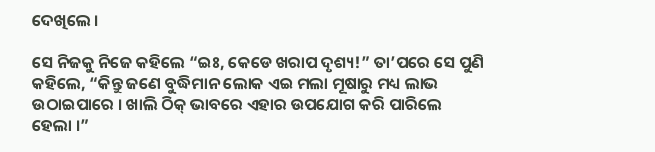ଦେଖିଲେ ।

ସେ ନିଜକୁ ନିଜେ କହିଲେ “ଇଃ, କେଡେ ଖରାପ ଦୃଶ୍ୟ!” ତା’ପରେ ସେ ପୁଣି କହିଲେ, “କିନ୍ତୁ ଜଣେ ବୁଦ୍ଧିମାନ ଲୋକ ଏଇ ମଲା ମୂଷାରୁ ମଧ୍ୟ ଲାଭ ଉଠାଇପାରେ । ଖାଲି ଠିକ୍ ଭାବରେ ଏହାର ଉପଯୋଗ କରି ପାରିଲେ ହେଲା ।”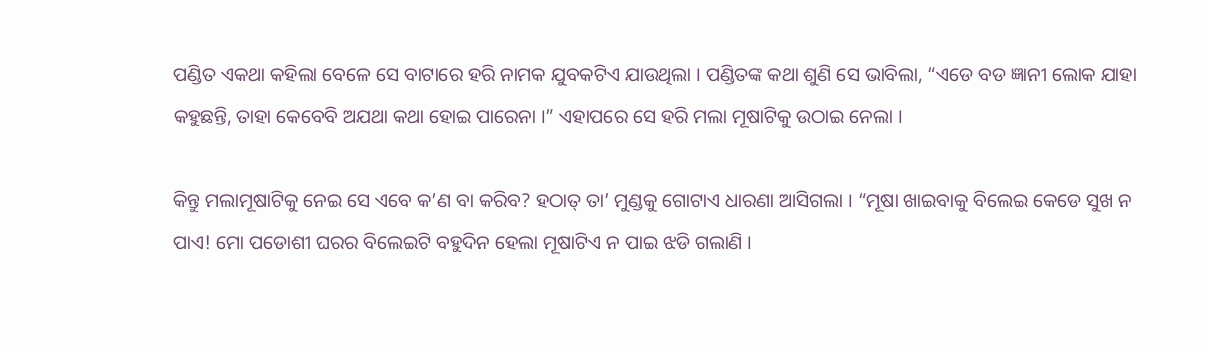ପଣ୍ଡିତ ଏକଥା କହିଲା ବେଳେ ସେ ବାଟାରେ ହରି ନାମକ ଯୁବକଟିଏ ଯାଉଥିଲା । ପଣ୍ଡିତଙ୍କ କଥା ଶୁଣି ସେ ଭାବିଲା, “ଏଡେ ବଡ ଜ୍ଞାନୀ ଲୋକ ଯାହା କହୁଛନ୍ତି, ତାହା କେବେବି ଅଯଥା କଥା ହୋଇ ପାରେନା ।” ଏହାପରେ ସେ ହରି ମଲା ମୂଷାଟିକୁ ଉଠାଇ ନେଲା ।

କିନ୍ତୁ ମଲାମୂଷାଟିକୁ ନେଇ ସେ ଏବେ କ’ଣ ବା କରିବ? ହଠାତ୍ ତା’ ମୁଣ୍ଡକୁ ଗୋଟାଏ ଧାରଣା ଆସିଗଲା । “ମୂଷା ଖାଇବାକୁ ବିଲେଇ କେଡେ ସୁଖ ନ ପାଏ! ମୋ ପଡୋଶୀ ଘରର ବିଲେଇଟି ବହୁଦିନ ହେଲା ମୂଷାଟିଏ ନ ପାଇ ଝଡି ଗଲାଣି ।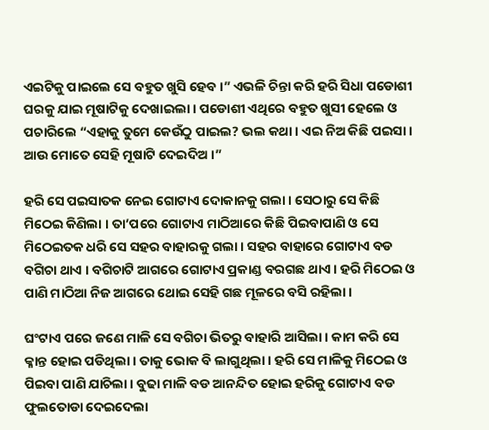ଏଇଟିକୁ ପାଇଲେ ସେ ବହୁତ ଖୁସି ହେବ ।” ଏଭଳି ଚିନ୍ତା କରି ହରି ସିଧା ପଡୋଶୀ ଘରକୁ ଯାଇ ମୂଷାଟିକୁ ଦେଖାଇଲା । ପଡୋଶୀ ଏଥିରେ ବହୁତ ଖୁସୀ ହେଲେ ଓ ପଚାରିଲେ “ଏହାକୁ ତୁମେ କେଉଁଠୁ ପାଇଲ? ଭଲ କଥା । ଏଇ ନିଅ କିଛି ପଇସା । ଆଉ ମୋତେ ସେହି ମୂଷାଟି ଦେଇଦିଅ ।”

ହରି ସେ ପଇସାତକ ନେଇ ଗୋଟାଏ ଦୋକାନକୁ ଗଲା । ସେଠାରୁ ସେ କିଛି ମିଠେଇ କିଣିଲା । ତା’ପରେ ଗୋଟାଏ ମାଠିଆରେ କିଛି ପିଇବାପାଣି ଓ ସେ ମିଠେଇତକ ଧରି ସେ ସହର ବାହାରକୁ ଗଲା । ସହର ବାହାରେ ଗୋଟାଏ ବଡ ବଗିଚା ଥାଏ । ବଗିଚାଟି ଆଗରେ ଗୋଟାଏ ପ୍ରକାଣ୍ଡ ବରଗଛ ଥାଏ । ହରି ମିଠେଇ ଓ ପାଣି ମାଠିଆ ନିଜ ଆଗରେ ଥୋଇ ସେହି ଗଛ ମୂଳରେ ବସି ରହିଲା ।

ଘଂଟାଏ ପରେ ଜଣେ ମାଳି ସେ ବଗିଚା ଭିତରୁ ବାହାରି ଆସିଲା । କାମ କରି ସେ କ୍ଳାନ୍ତ ହୋଇ ପଡିଥିଲା । ତାକୁ ଭୋକ ବି ଲାଗୁଥିଲା । ହରି ସେ ମାଳିକୁ ମିଠେଇ ଓ ପିଇବା ପାଣି ଯାଚିଲା । ବୁଢା ମାଳି ବଡ ଆନନ୍ଦିତ ହୋଇ ହରିକୁ ଗୋଟାଏ ବଡ ଫୁଲତୋଡା ଦେଇଦେଲା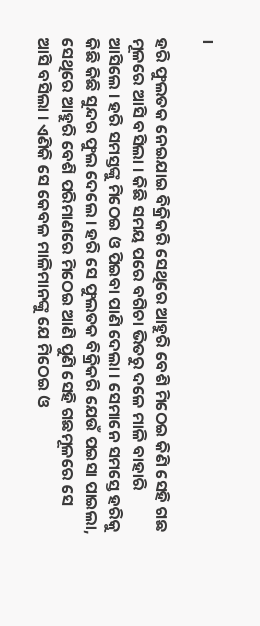।

ହରି ଫୁଲତକ ନେଇଯାଇ ବିକ୍ରିକରି ସେଥିରେ ଆହୁରି ବେଶି ମିଠେଇ କିଣି ସେହି ଗଛ ମୂଳରେ ଆସି ବସିଲା । କିଛି ସମୟ ପରେ ବଗିଚା ଭିତରୁ ଦଳେ ମାଳି ବାହାରି ଆସିଲେ । ହରି ସମସ୍ତଙ୍କୁ ମିଠେଇ ଓ ପିଇବା ପାଣି ଦେଲା । ସେମାନେ ସମସ୍ତେ ହରିକୁ କିଛି କିଛି ସୁନ୍ଦର ଫୁଲ ଦେଲେ । ହରି ସେ ଫୁଲତକ ବିକ୍ରିକରି ଯେଉଁ ପଇସା ପାଇଲା, ସେଥିରେ ଆହୁରି ବେଶି ପରିମାଣରେ ମିଠେଇ ଆଣି ପୁଣି ସେହି ଗଛମୂଳରେ ସେ ଆସି ବସିଲା । ଏଣିକି ସେ କେବଳ ମାଳିମାନଙ୍କୁ ଯେ ମିଠେଇ ଓ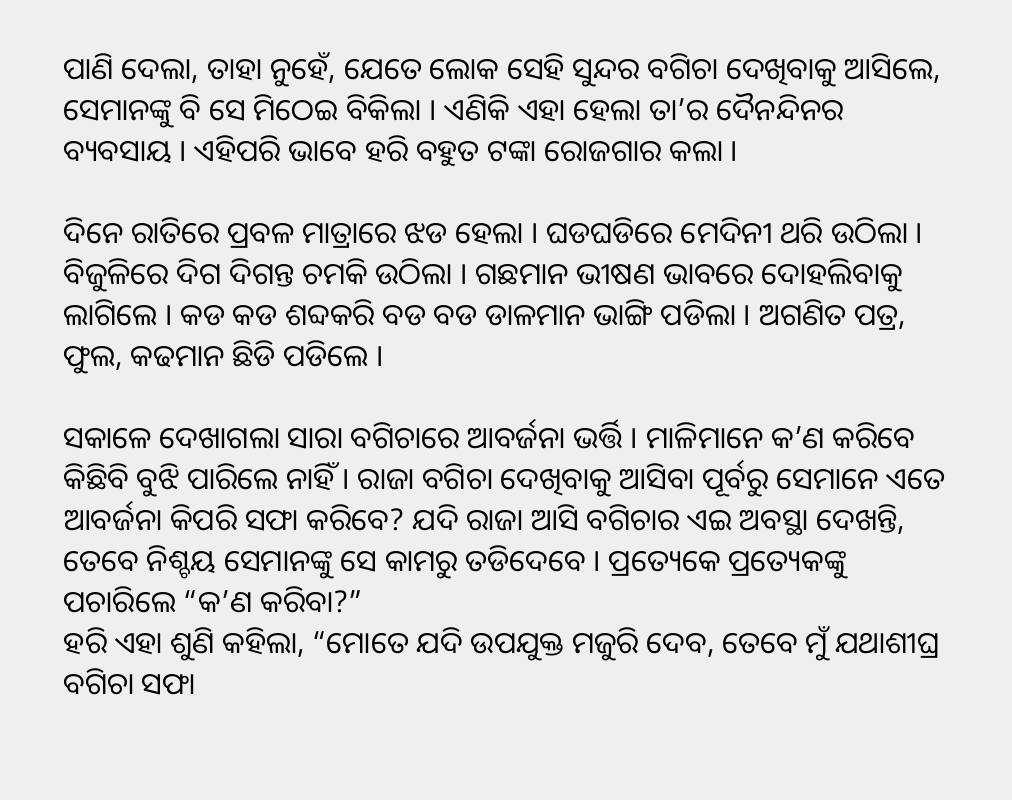ପାଣି ଦେଲା, ତାହା ନୁହେଁ, ଯେତେ ଲୋକ ସେହି ସୁନ୍ଦର ବଗିଚା ଦେଖିବାକୁ ଆସିଲେ, ସେମାନଙ୍କୁ ବି ସେ ମିଠେଇ ବିକିଲା । ଏଣିକି ଏହା ହେଲା ତା’ର ଦୈନନ୍ଦିନର ବ୍ୟବସାୟ । ଏହିପରି ଭାବେ ହରି ବହୁତ ଟଙ୍କା ରୋଜଗାର କଲା ।

ଦିନେ ରାତିରେ ପ୍ରବଳ ମାତ୍ରାରେ ଝଡ ହେଲା । ଘଡଘଡିରେ ମେଦିନୀ ଥରି ଉଠିଲା । ବିଜୁଳିରେ ଦିଗ ଦିଗନ୍ତ ଚମକି ଉଠିଲା । ଗଛମାନ ଭୀଷଣ ଭାବରେ ଦୋହଲିବାକୁ ଲାଗିଲେ । କଡ କଡ ଶବ୍ଦକରି ବଡ ବଡ ଡାଳମାନ ଭାଙ୍ଗି ପଡିଲା । ଅଗଣିତ ପତ୍ର, ଫୁଲ, କଢମାନ ଛିଡି ପଡିଲେ ।

ସକାଳେ ଦେଖାଗଲା ସାରା ବଗିଚାରେ ଆବର୍ଜନା ଭର୍ତ୍ତି । ମାଳିମାନେ କ’ଣ କରିବେ କିଛିବି ବୁଝି ପାରିଲେ ନାହିଁ । ରାଜା ବଗିଚା ଦେଖିବାକୁ ଆସିବା ପୂର୍ବରୁ ସେମାନେ ଏତେ ଆବର୍ଜନା କିପରି ସଫା କରିବେ? ଯଦି ରାଜା ଆସି ବଗିଚାର ଏଇ ଅବସ୍ଥା ଦେଖନ୍ତି, ତେବେ ନିଶ୍ଚୟ ସେମାନଙ୍କୁ ସେ କାମରୁ ତଡିଦେବେ । ପ୍ରତ୍ୟେକେ ପ୍ରତ୍ୟେକଙ୍କୁ ପଚାରିଲେ “କ’ଣ କରିବା?”
ହରି ଏହା ଶୁଣି କହିଲା, “ମୋତେ ଯଦି ଉପଯୁକ୍ତ ମଜୁରି ଦେବ, ତେବେ ମୁଁ ଯଥାଶୀଘ୍ର ବଗିଚା ସଫା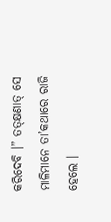କରିଦେବି ।” ତତ୍କ୍ଷଣାତ୍ ସେ ମାଳିମାନେ ତା’କଥାରେ ରାଜି ହେଲେ ।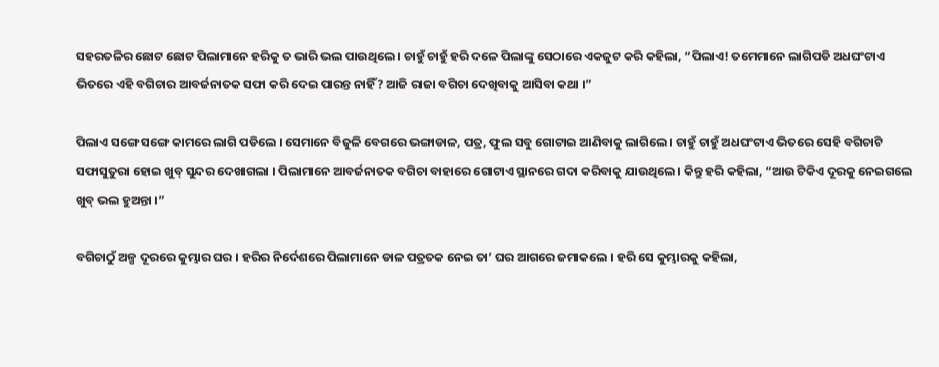ସହରତଳିର ଛୋଟ ଛୋଟ ପିଲାମାନେ ହରିକୁ ତ ଭାରି ଭଲ ପାଉଥିଲେ । ଚାହୁଁ ଚାହୁଁ ହରି ଦଳେ ପିଲାଙ୍କୁ ସେଠାରେ ଏକଜୁଟ କରି କହିଲା, “ପିଲାଏ! ତମେମାନେ ଲାଗିପଡି ଅଧଘଂଟାଏ ଭିତରେ ଏହି ବଗିଚାର ଆବର୍ଜନାତକ ସଫା କରି ଦେଇ ପାରନ୍ତ ନାହିଁ? ଆଜି ରାଜା ବଗିଚା ଦେଖିବାକୁ ଆସିବା କଥା ।”

ପିଲାଏ ସଙ୍ଗେ ସଙ୍ଗେ କାମରେ ଲାଗି ପଡିଲେ । ସେମାନେ ବିଜୁଳି ବେଗରେ ଭଙ୍ଗାଡାଳ, ପତ୍ର, ଫୁଲ ସବୁ ଗୋଟାଇ ଆଣିବାକୁ ଲାଗିଲେ । ଚାହୁଁ ଚାହୁଁ ଅଧଘଂଟାଏ ଭିତରେ ସେହି ବଗିଚାଟି ସଫାସୁତୁରା ହୋଇ ଖୁବ୍ ସୁନ୍ଦର ଦେଖାଗଲା । ପିଲାମାନେ ଆବର୍ଜନାତକ ବଗିଚା ବାହାରେ ଗୋଟାଏ ସ୍ଥାନରେ ଗଦା କରିବାକୁ ଯାଉଥିଲେ । କିନ୍ତୁ ହରି କହିଲା, “ଆଉ ଟିକିଏ ଦୂରକୁ ନେଇଗଲେ ଖୁବ୍ ଭଲ ହୁଅନ୍ତା ।”

ବଗିଚାଠୁଁ ଅଳ୍ପ ଦୂରରେ କୁମ୍ଭାର ଘର । ହରିର ନିର୍ଦେଶରେ ପିଲାମାନେ ଡାଳ ପତ୍ରତକ ନେଇ ତା’ ଘର ଆଗରେ ଜମାକଲେ । ହରି ସେ କୁମ୍ଭାରକୁ କହିଲା,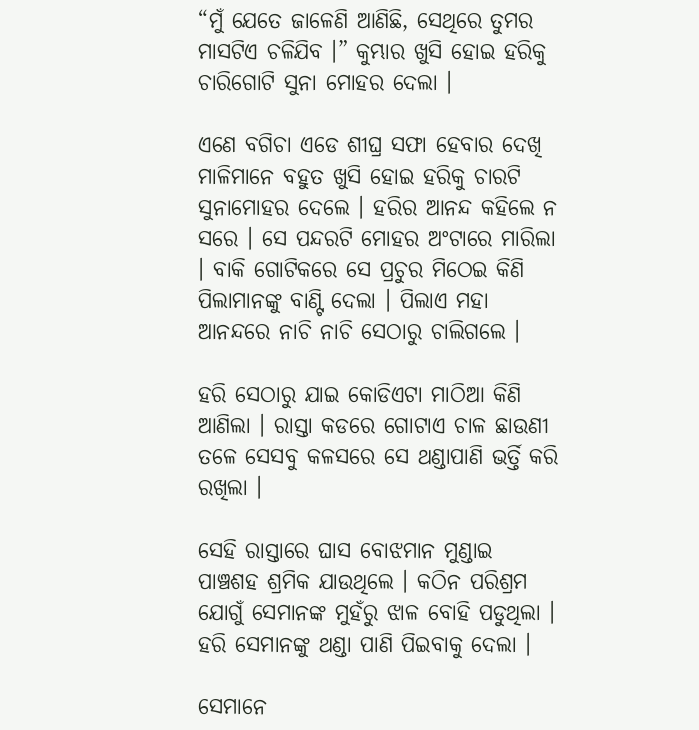“ମୁଁ ଯେତେ ଜାଳେଣି ଆଣିଛି, ସେଥିରେ ତୁମର ମାସଟିଏ ଚଳିଯିବ ।” କୁମ୍ଭାର ଖୁସି ହୋଇ ହରିକୁ ଚାରିଗୋଟି ସୁନା ମୋହର ଦେଲା ।

ଏଣେ ବଗିଚା ଏଡେ ଶୀଘ୍ର ସଫା ହେବାର ଦେଖି ମାଳିମାନେ ବହୁତ ଖୁସି ହୋଇ ହରିକୁ ଚାରଟି ସୁନାମୋହର ଦେଲେ । ହରିର ଆନନ୍ଦ କହିଲେ ନ ସରେ । ସେ ପନ୍ଦରଟି ମୋହର ଅଂଟାରେ ମାରିଲା । ବାକି ଗୋଟିକରେ ସେ ପ୍ରଚୁର ମିଠେଇ କିଣି ପିଲାମାନଙ୍କୁ ବାଣ୍ଟି ଦେଲା । ପିଲାଏ ମହା ଆନନ୍ଦରେ ନାଚି ନାଚି ସେଠାରୁ ଚାଲିଗଲେ ।

ହରି ସେଠାରୁ ଯାଇ କୋଡିଏଟା ମାଠିଆ କିଣି ଆଣିଲା । ରାସ୍ତା କଡରେ ଗୋଟାଏ ଚାଳ ଛାଉଣୀ ତଳେ ସେସବୁ କଳସରେ ସେ ଥଣ୍ଡାପାଣି ଭର୍ତ୍ତି କରି ରଖିଲା ।

ସେହି ରାସ୍ତାରେ ଘାସ ବୋଝମାନ ମୁଣ୍ଡାଇ ପାଞ୍ଚଶହ ଶ୍ରମିକ ଯାଉଥିଲେ । କଠିନ ପରିଶ୍ରମ ଯୋଗୁଁ ସେମାନଙ୍କ ମୁହଁରୁ ଝାଳ ବୋହି ପଡୁଥିଲା । ହରି ସେମାନଙ୍କୁ ଥଣ୍ଡା ପାଣି ପିଇବାକୁ ଦେଲା ।

ସେମାନେ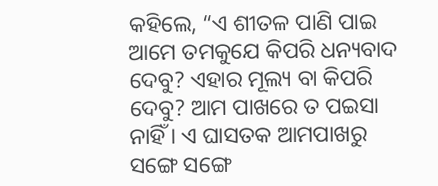କହିଲେ, “ଏ ଶୀତଳ ପାଣି ପାଇ ଆମେ ତମକୁଯେ କିପରି ଧନ୍ୟବାଦ ଦେବୁ? ଏହାର ମୂଲ୍ୟ ବା କିପରି ଦେବୁ? ଆମ ପାଖରେ ତ ପଇସା ନାହିଁ । ଏ ଘାସତକ ଆମପାଖରୁ ସଙ୍ଗେ ସଙ୍ଗେ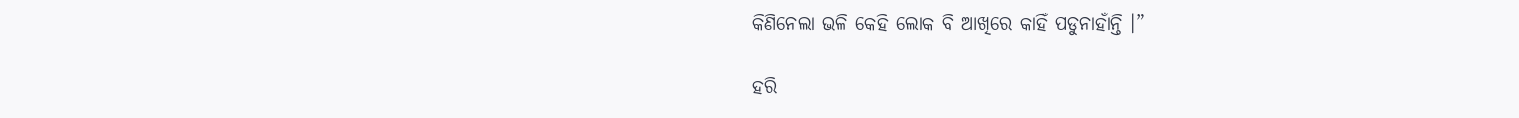କିଣିନେଲା ଭଳି କେହି ଲୋକ ବି ଆଖିରେ କାହିଁ ପଡୁନାହାଁନ୍ତି ।”

ହରି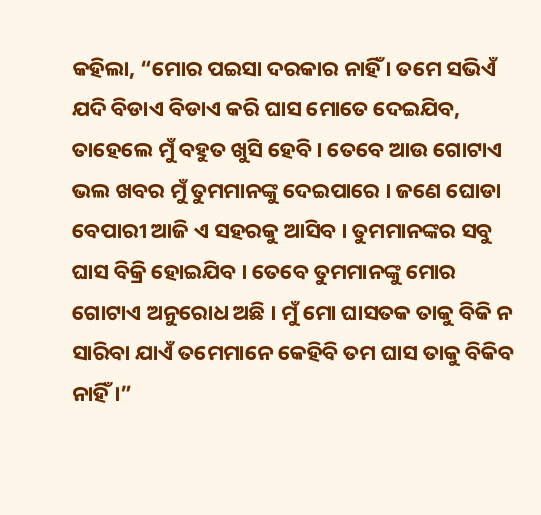କହିଲା, “ମୋର ପଇସା ଦରକାର ନାହିଁ । ତମେ ସଭିଏଁ ଯଦି ବିଡାଏ ବିଡାଏ କରି ଘାସ ମୋତେ ଦେଇଯିବ, ତାହେଲେ ମୁଁ ବହୁତ ଖୁସି ହେବି । ତେବେ ଆଉ ଗୋଟାଏ ଭଲ ଖବର ମୁଁ ତୁମମାନଙ୍କୁ ଦେଇପାରେ । ଜଣେ ଘୋଡା ବେପାରୀ ଆଜି ଏ ସହରକୁ ଆସିବ । ତୁମମାନଙ୍କର ସବୁ ଘାସ ବିକ୍ରି ହୋଇଯିବ । ତେବେ ତୁମମାନଙ୍କୁ ମୋର ଗୋଟାଏ ଅନୁରୋଧ ଅଛି । ମୁଁ ମୋ ଘାସତକ ତାକୁ ବିକି ନ ସାରିବା ଯାଏଁ ତମେମାନେ କେହିବି ତମ ଘାସ ତାକୁ ବିକିବ ନାହିଁ ।”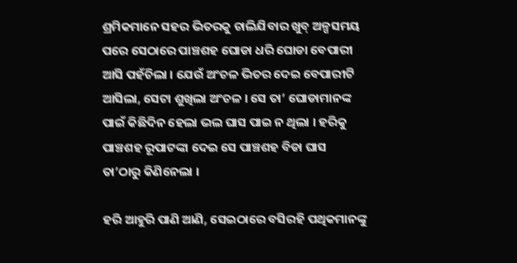ଶ୍ରମିକମାନେ ସହର ଭିତରକୁ ଚାଲିଯିବାର ଖୁବ୍ ଅଳ୍ପସମୟ ପରେ ସେଠାରେ ପାଞ୍ଚଶହ ଘୋଡା ଧରି ଘୋଡା ବେପାରୀ ଆସି ପହଁଚିଲା । ଯେଉଁ ଅଂଚଳ ଭିତର ଦେଇ ବେପାରୀଟି ଆସିଲା, ସେଟା ଶୁଖିଲା ଅଂଚଳ । ସେ ତା’ ଘୋଡାମାନଙ୍କ ପାଇଁ କିଛିଦିନ ହେଲା ଭଲ ଘାସ ପାଇ ନ ଥିଲା । ହରିକୁ ପାଞ୍ଚଶହ ରୂପାଟଙ୍କା ଦେଇ ସେ ପାଞ୍ଚଶହ ବିଡା ଘାସ ତା’ଠାରୁ କିଣିନେଲା ।

ହରି ଆହୁରି ପାଣି ଆଣି, ସେଇଠାରେ ବସିରହି ପଥିକମାନଙ୍କୁ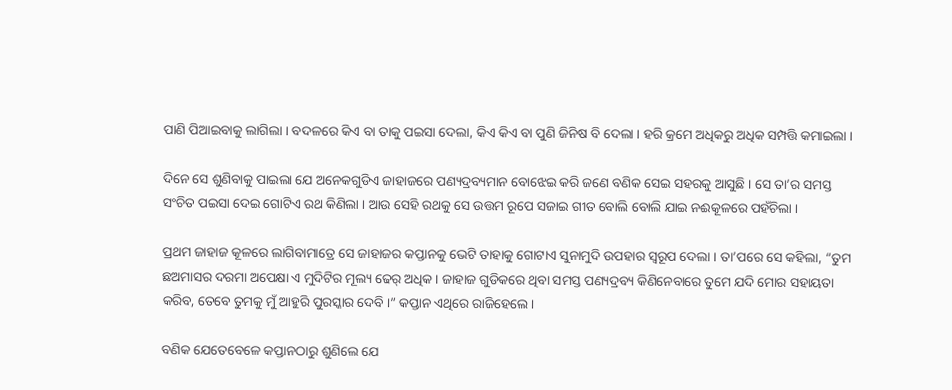ପାଣି ପିଆଇବାକୁ ଲାଗିଲା । ବଦଳରେ କିଏ ବା ତାକୁ ପଇସା ଦେଲା, କିଏ କିଏ ବା ପୁଣି ଜିନିଷ ବି ଦେଲା । ହରି କ୍ରମେ ଅଧିକରୁ ଅଧିକ ସମ୍ପତ୍ତି କମାଇଲା ।

ଦିନେ ସେ ଶୁଣିବାକୁ ପାଇଲା ଯେ ଅନେକଗୁଡିଏ ଜାହାଜରେ ପଣ୍ୟଦ୍ରବ୍ୟମାନ ବୋଝେଇ କରି ଜଣେ ବଣିକ ସେଇ ସହରକୁ ଆସୁଛି । ସେ ତା’ର ସମସ୍ତ ସଂଚିତ ପଇସା ଦେଇ ଗୋଟିଏ ରଥ କିଣିଲା । ଆଉ ସେହି ରଥକୁ ସେ ଉତ୍ତମ ରୂପେ ସଜାଇ ଗୀତ ବୋଲି ବୋଲି ଯାଇ ନଈକୂଳରେ ପହଁଚିଲା ।

ପ୍ରଥମ ଜାହାଜ କୂଳରେ ଲାଗିବାମାତ୍ରେ ସେ ଜାହାଜର କପ୍ତାନକୁ ଭେଟି ତାହାକୁ ଗୋଟାଏ ସୁନାମୁଦି ଉପହାର ସ୍ୱରୂପ ଦେଲା । ତା’ପରେ ସେ କହିଲା, “ତୁମ ଛଅମାସର ଦରମା ଅପେକ୍ଷା ଏ ମୁଦିଟିର ମୂଲ୍ୟ ଢେର୍ ଅଧିକ । ଜାହାଜ ଗୁଡିକରେ ଥିବା ସମସ୍ତ ପଣ୍ୟଦ୍ରବ୍ୟ କିଣିନେବାରେ ତୁମେ ଯଦି ମୋର ସହାୟତା କରିବ, ତେବେ ତୁମକୁ ମୁଁ ଆହୁରି ପୁରସ୍କାର ଦେବି ।” କପ୍ତାନ ଏଥିରେ ରାଜିହେଲେ ।

ବଣିକ ଯେତେବେଳେ କପ୍ତାନଠାରୁ ଶୁଣିଲେ ଯେ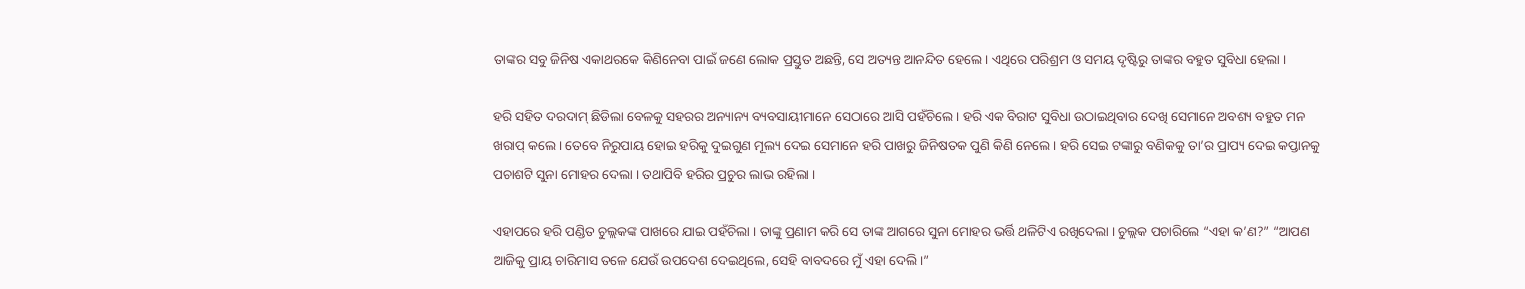ତାଙ୍କର ସବୁ ଜିନିଷ ଏକାଥରକେ କିଣିନେବା ପାଇଁ ଜଣେ ଲୋକ ପ୍ରସ୍ତୁତ ଅଛନ୍ତି, ସେ ଅତ୍ୟନ୍ତ ଆନନ୍ଦିତ ହେଲେ । ଏଥିରେ ପରିଶ୍ରମ ଓ ସମୟ ଦୃଷ୍ଟିରୁ ତାଙ୍କର ବହୁତ ସୁବିଧା ହେଲା ।

ହରି ସହିତ ଦରଦାମ୍ ଛିଡିଲା ବେଳକୁ ସହରର ଅନ୍ୟାନ୍ୟ ବ୍ୟବସାୟୀମାନେ ସେଠାରେ ଆସି ପହଁଚିଲେ । ହରି ଏକ ବିରାଟ ସୁବିଧା ଉଠାଇଥିବାର ଦେଖି ସେମାନେ ଅବଶ୍ୟ ବହୁତ ମନ ଖରାପ୍ କଲେ । ତେବେ ନିରୁପାୟ ହୋଇ ହରିକୁ ଦୁଇଗୁଣ ମୂଲ୍ୟ ଦେଇ ସେମାନେ ହରି ପାଖରୁ ଜିନିଷତକ ପୁଣି କିଣି ନେଲେ । ହରି ସେଇ ଟଙ୍କାରୁ ବଣିକକୁ ତା’ର ପ୍ରାପ୍ୟ ଦେଇ କପ୍ତାନକୁ ପଚାଶଟି ସୁନା ମୋହର ଦେଲା । ତଥାପିବି ହରିର ପ୍ରଚୁର ଲାଭ ରହିଲା ।

ଏହାପରେ ହରି ପଣ୍ଡିତ ଚୁଲ୍ଲକଙ୍କ ପାଖରେ ଯାଇ ପହଁଚିଲା । ତାଙ୍କୁ ପ୍ରଣାମ କରି ସେ ତାଙ୍କ ଆଗରେ ସୁନା ମୋହର ଭର୍ତ୍ତି ଥଳିଟିଏ ରଖିଦେଲା । ଚୁଲ୍ଲକ ପଚାରିଲେ “ଏହା କ’ଣ?” “ଆପଣ ଆଜିକୁ ପ୍ରାୟ ଚାରିମାସ ତଳେ ଯେଉଁ ଉପଦେଶ ଦେଇଥିଲେ, ସେହି ବାବଦରେ ମୁଁ ଏହା ଦେଲି ।”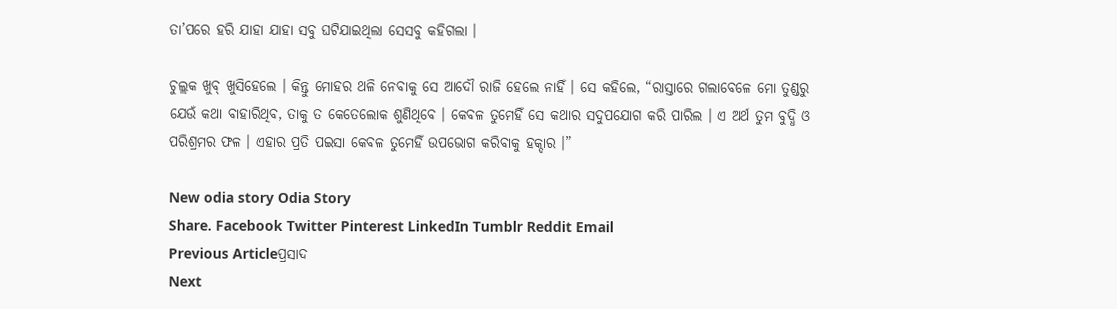ତା’ପରେ ହରି ଯାହା ଯାହା ସବୁ ଘଟିଯାଇଥିଲା ସେସବୁ କହିଗଲା ।

ଚୁଲ୍ଲକ ଖୁବ୍ ଖୁସିହେଲେ । କିନ୍ତୁ ମୋହର ଥଳି ନେବାକୁ ସେ ଆଦୌ ରାଜି ହେଲେ ନାହିଁ । ସେ କହିଲେ, “ରାସ୍ତାରେ ଗଲାବେଳେ ମୋ ତୁଣ୍ଡରୁ ଯେଉଁ କଥା ବାହାରିଥିବ, ତାକୁ ତ କେତେଲୋକ ଶୁଣିଥିବେ । କେବଳ ତୁମେହିଁ ସେ କଥାର ସଦୁପଯୋଗ କରି ପାରିଲ । ଏ ଅର୍ଥ ତୁମ ବୁଦ୍ଧି ଓ ପରିଶ୍ରମର ଫଳ । ଏହାର ପ୍ରତି ପଇସା କେବଳ ତୁମେହିଁ ଉପଭୋଗ କରିବାକୁ ହକ୍ଦାର ।”

New odia story Odia Story
Share. Facebook Twitter Pinterest LinkedIn Tumblr Reddit Email
Previous Articleପ୍ରସାଦ
Next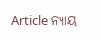Article ନ୍ୟାୟ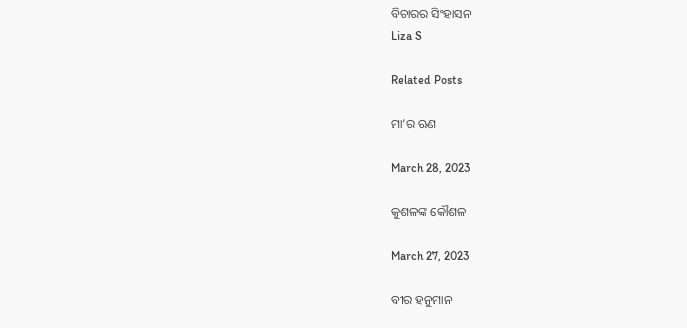ବିଚାରର ସିଂହାସନ
Liza S

Related Posts

ମା’ର ଋଣ

March 28, 2023

କୁଶଳଙ୍କ କୌଶଳ

March 27, 2023

ବୀର ହନୁମାନ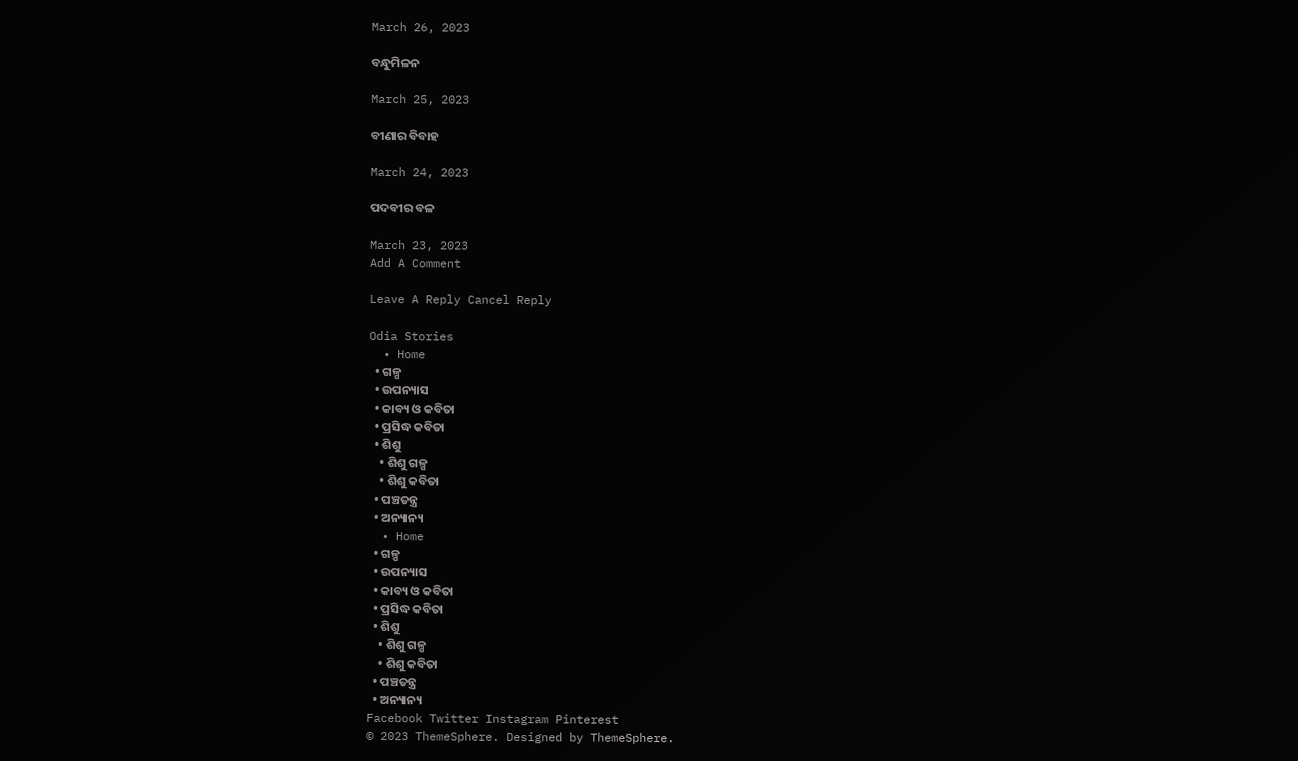March 26, 2023

ବନ୍ଧୁମିଳନ

March 25, 2023

ବୀଣାର ବିବାହ

March 24, 2023

ପଦବୀର ବଳ

March 23, 2023
Add A Comment

Leave A Reply Cancel Reply

Odia Stories
  • Home
  • ଗଳ୍ପ
  • ଉପନ୍ୟାସ
  • କାବ୍ୟ ଓ କବିତା
  • ପ୍ରସିଦ୍ଧ କବିତା
  • ଶିଶୁ
    • ଶିଶୁ ଗଳ୍ପ
    • ଶିଶୁ କବିତା
  • ପଞ୍ଚତନ୍ତ୍ର
  • ଅନ୍ୟାନ୍ୟ
  • Home
  • ଗଳ୍ପ
  • ଉପନ୍ୟାସ
  • କାବ୍ୟ ଓ କବିତା
  • ପ୍ରସିଦ୍ଧ କବିତା
  • ଶିଶୁ
    • ଶିଶୁ ଗଳ୍ପ
    • ଶିଶୁ କବିତା
  • ପଞ୍ଚତନ୍ତ୍ର
  • ଅନ୍ୟାନ୍ୟ
Facebook Twitter Instagram Pinterest
© 2023 ThemeSphere. Designed by ThemeSphere.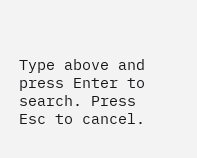Type above and press Enter to search. Press Esc to cancel.